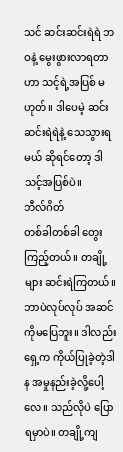သင် ဆင်းဆင်းရဲရဲ ဘဝနဲ့ မွေးဖွားလာရတာဟာ သင့်ရဲ့အပြစ် မဟုတ်။ ဒါပေမဲ့ ဆင်းဆင်းရဲရဲနဲ့ သေသွားရမယ် ဆိုရင်တော့ ဒါသင့်အပြစ်ပဲ။
ဘီလ်ဂိတ်
တစ်ခါတစ်ခါ တွေးကြည့်တယ်။ တချို့ များ ဆင်းရဲကြတယ်။ ဘာပဲလုပ်လုပ် အဆင်ကိုမပြေဘူး။ ဒါလည်း ရှေ့က ကိုယ်ပြုခဲ့တဲ့ဒါန အမှုနည်းခဲ့လို့ပေါ့လေ။ သည်လိုပဲ ပြောရမှာပဲ။ တချို့ကျ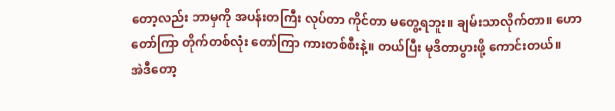တော့လည်း ဘာမှကို အပန်းတကြီး လုပ်တာ ကိုင်တာ မတွေ့ရဘူး။ ချမ်းသာလိုက်တာ။ ဟော တော်ကြာ တိုက်တစ်လုံး တော်ကြာ ကားတစ်စီးနဲ့။ တယ်ပြီး မုဒိတာပွားဖို့ ကောင်းတယ်။
အဲဒီတော့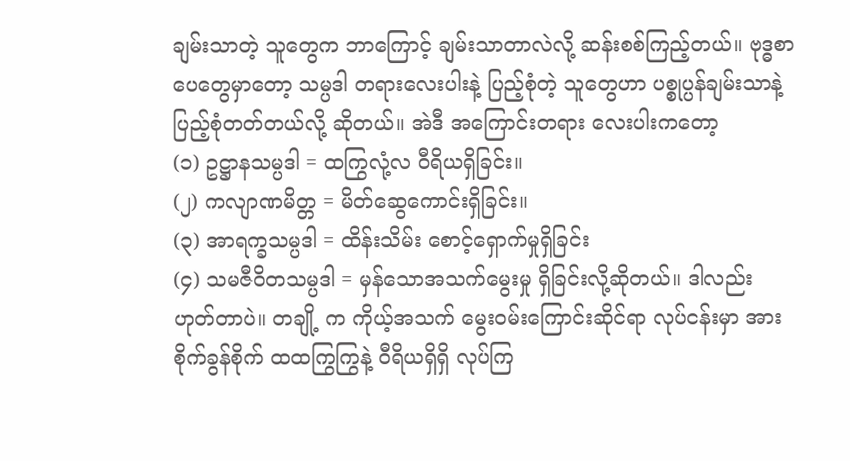ချမ်းသာတဲ့ သူတွေက ဘာကြောင့် ချမ်းသာတာလဲလို့ ဆန်းစစ်ကြည့်တယ်။ ဗုဒ္ဓစာပေတွေမှာတော့ သမ္ပဒါ တရားလေးပါးနဲ့ ပြည့်စုံတဲ့ သူတွေဟာ ပစ္စုပ္ပန်ချမ်းသာနဲ့ ပြည့်စုံတတ်တယ်လို့ ဆိုတယ်။ အဲဒီ အကြောင်းတရား လေးပါးကတော့
(၁) ဥဋ္ဌာနသမ္ပဒါ = ထကြွလုံ့လ ဝီရိယရှိခြင်း။
(၂) ကလျာဏမိတ္တ = မိတ်ဆွေကောင်းရှိခြင်း။
(၃) အာရက္ခသမ္ပဒါ = ထိန်းသိမ်း စောင့်ရှောက်မှုရှိခြင်း
(၄) သမဇီဝိတသမ္ပဒါ = မှန်သောအသက်မွေးမှု ရှိခြင်းလို့ဆိုတယ်။ ဒါလည်း ဟုတ်တာပဲ။ တချို့ က ကိုယ့်အသက် မွေးဝမ်းကြောင်းဆိုင်ရာ လုပ်ငန်းမှာ အားစိုက်ခွန်စိုက် ထထကြွကြွနဲ့ ဝီရိယရှိရှိ လုပ်ကြ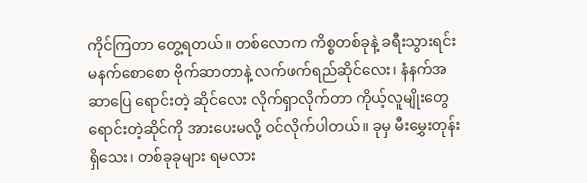ကိုင်ကြတာ တွေ့ရတယ်။ တစ်လောက ကိစ္စတစ်ခုနဲ့ ခရီးသွားရင်း မနက်စောစော ဗိုက်ဆာတာနဲ့ လက်ဖက်ရည်ဆိုင်လေး၊ နံနက်အဆာပြေ ရောင်းတဲ့ ဆိုင်လေး လိုက်ရှာလိုက်တာ ကိုယ့်လူမျိုးတွေ ရောင်းတဲ့ဆိုင်ကို အားပေးမလို့ ဝင်လိုက်ပါတယ်။ ခုမှ မီးမွှေးတုန်းရှိသေး၊ တစ်ခုခုများ ရမလား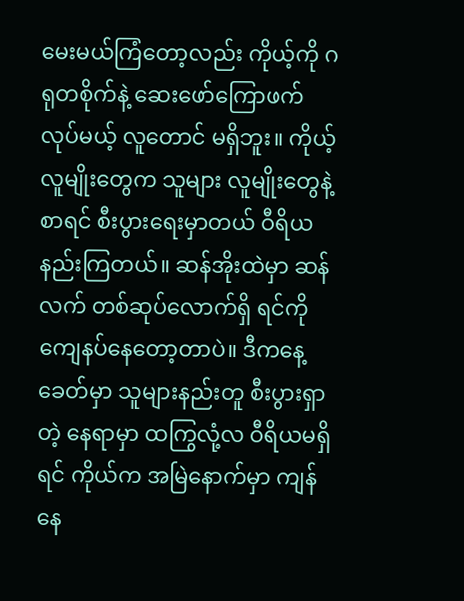မေးမယ်ကြံတော့လည်း ကိုယ့်ကို ဂရုတစိုက်နဲ့ ဆေးဖော်ကြောဖက် လုပ်မယ့် လူတောင် မရှိဘူး။ ကိုယ့်လူမျိုးတွေက သူများ လူမျိုးတွေနဲ့စာရင် စီးပွားရေးမှာတယ် ဝီရိယ နည်းကြတယ်။ ဆန်အိုးထဲမှာ ဆန်လက် တစ်ဆုပ်လောက်ရှိ ရင်ကို ကျေနပ်နေတော့တာပဲ။ ဒီကနေ့ခေတ်မှာ သူများနည်းတူ စီးပွားရှာတဲ့ နေရာမှာ ထကြွလုံ့လ ဝီရိယမရှိရင် ကိုယ်က အမြဲနောက်မှာ ကျန်နေ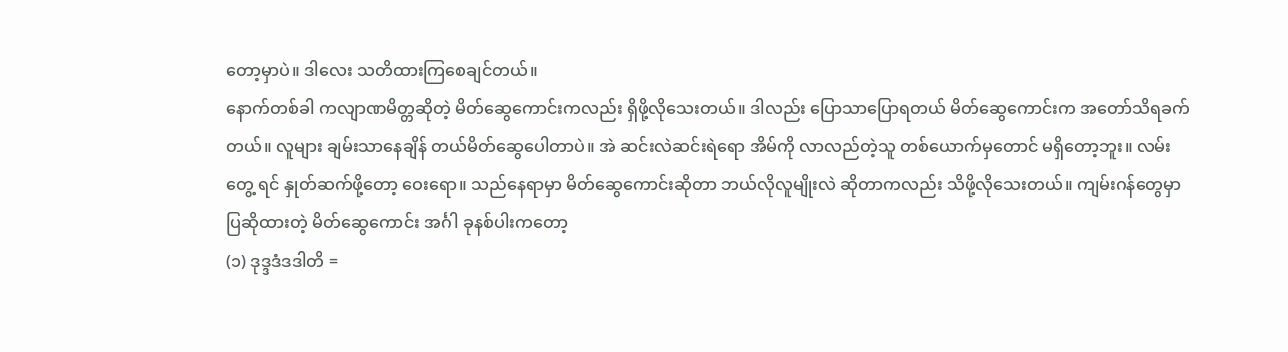တော့မှာပဲ။ ဒါလေး သတိထားကြစေချင်တယ်။
နောက်တစ်ခါ ကလျာဏမိတ္တဆိုတဲ့ မိတ်ဆွေကောင်းကလည်း ရှိဖို့လိုသေးတယ်။ ဒါလည်း ပြောသာပြောရတယ် မိတ်ဆွေကောင်းက အတော်သိရခက်တယ်။ လူများ ချမ်းသာနေချိန် တယ်မိတ်ဆွေပေါတာပဲ။ အဲ ဆင်းလဲဆင်းရဲရော အိမ်ကို လာလည်တဲ့သူ တစ်ယောက်မှတောင် မရှိတော့ဘူး။ လမ်းတွေ့ ရင် နှုတ်ဆက်ဖို့တော့ ဝေးရော။ သည်နေရာမှာ မိတ်ဆွေကောင်းဆိုတာ ဘယ်လိုလူမျိုးလဲ ဆိုတာကလည်း သိဖို့လိုသေးတယ်။ ကျမ်းဂန်တွေမှာ ပြဆိုထားတဲ့ မိတ်ဆွေကောင်း အင်္ဂါ ခုနစ်ပါးကတော့
(၁) ဒုဒ္ဒဒံဒဒါတိ =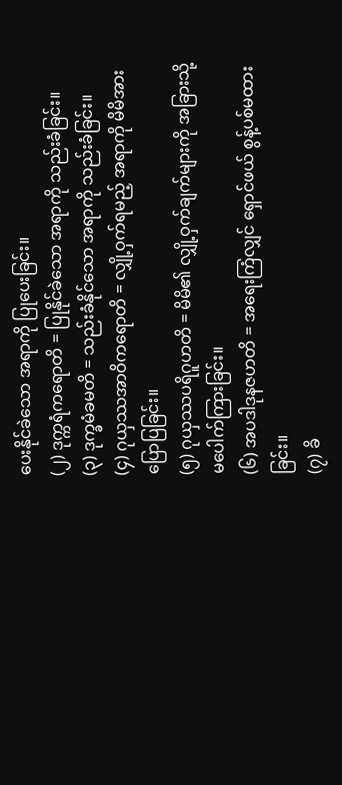ပေးနိုင်ခဲသော အရာကို ပြုပေးခြင်း။
(၂) ဒုက္ကရံကရောတိ = ပြုနိုင်ခဲသော အရာကို သည်းခံခြင်း။
(၃) ဒုက္ခမံခမတိ = သည်းခံနိုင်သော အရာကို သည်းခံခြင်း။
(၄) ဂုယှဿအာဝိကရောတိ = လျှို့ဝှက်ရမည့် အရာကို မိမိအားပြောပြခြင်း။
(၅) ဂုယှဿပရိဂူဟတိ = မိမိ၏ လျှို့ဝှက်ချက်များကို အခြားသို့ မပေါက်ကြားခြင်း။
(၆) အပဒါဒုနဇဟတိ = အရေးကြံလျှင် ရှောင်ဖယ် စွန့်ပစ်မထားခြင်း။
(၇) ခိ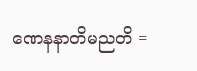ဏေနနာတိမညတိ =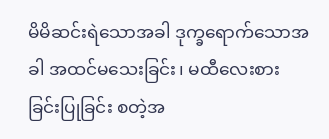မိမိဆင်းရဲသောအခါ ဒုက္ခရောက်သောအခါ အထင်မသေးခြင်း၊ မထီလေးစားခြင်းပြုခြင်း စတဲ့အ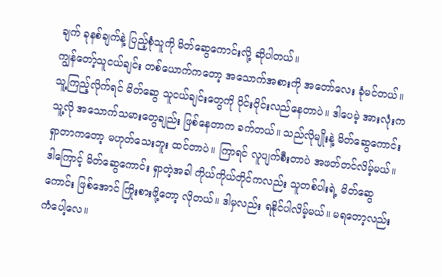ချက် ခုနစ်ချက်နဲ့ ပြည့်စုံသူကို မိတ်ဆွေကောင်းလို့ ဆိုပါတယ်။
ကျွန်တော့်သူငယ်ချင်း တစ်ယောက်ကတော့ အသောက်အစားကို အတော်လေး ခုံမင်တယ်။ သူ့ကြည့်လိုက်ရင် မိတ်ဆွေ သူငယ်ချင်းတွေကို ဝိုင်းဝိုင်းလည်နေတာပဲ။ ဒါပေမဲ့ အားလုံးက သူ့လို အသောက်သမားတွေချည်း ဖြစ်နေတာက ခက်တယ်။ သည်လိုမျိုးနဲ့ မိတ်ဆွေကောင်း ရှာတာကတော့ မဟုတ်သေးဘူး ထင်တာပဲ။ ကြာရင် လူပျက်စီးတာပဲ အဖတ်တင်လိမ့်မယ်။ ဒါကြောင့် မိတ်ဆွေကောင်း ရှာတဲ့အခါ ကိုယ်ကိုယ်တိုင်ကလည်း သူတစ်ပါးရဲ့ မိတ်ဆွေကောင်း ဖြစ်အောင် ကြိုးစားဖို့တော့ လိုတယ်။ ဒါမှလည်း ရနိုင်ပါလိမ့်မယ်။ မရတော့လည်း ကံပေါ့လေ။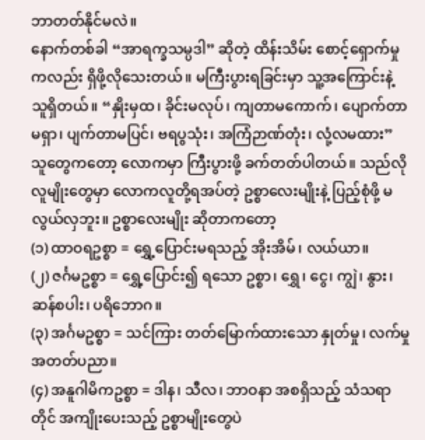ဘာတတ်နိုင်မလဲ။
နောက်တစ်ခါ “အာရက္ခသမ္ပဒါ” ဆိုတဲ့ ထိန်းသိမ်း စောင့်ရှောက်မှုကလည်း ရှိဖို့လိုသေးတယ်။ မကြီးပွားရခြင်းမှာ သူ့အကြောင်းနဲ့ သူရှိတယ်။ “နှိုးမှထ၊ ခိုင်းမလုပ်၊ ကျတာမကောက်၊ ပျောက်တာမရှာ၊ ပျက်တာမပြင်၊ ဗရပွသုံး၊ အကြံဉာဏ်တုံး၊ လုံ့လမထား” သူတွေကတော့ လောကမှာ ကြီးပွားဖို့ ခက်တတ်ပါတယ်။ သည်လိုလူမျိုးတွေမှာ လောကလူတို့ရအပ်တဲ့ ဥစ္စာလေးမျိုးနဲ့ ပြည့်စုံဖို့ မလွယ်လှဘူး။ ဥစ္စာလေးမျိုး ဆိုတာကတော့
(၁) ထာဝရဥစ္စာ = ရွှေ့ပြောင်းမရသည့် အိုးအိမ်၊ လယ်ယာ။
(၂) ဇင်္ဂမဥစ္စာ = ရွှေ့ပြောင်း၍ ရသော ဥစ္စာ၊ ရွှေ၊ ငွေ၊ ကျွဲ၊ နွား၊ ဆန်စပါး၊ ပရိဘောဂ။
(၃) အင်္ဂမဥစ္စာ = သင်ကြား တတ်မြောက်ထားသော နှုတ်မှု၊ လက်မှုအတတ်ပညာ။
(၄) အနူဂါမိကဥစ္စာ = ဒါန၊ သီလ၊ ဘာဝနာ အစရှိသည့် သံသရာတိုင် အကျိုးပေးသည့် ဥစ္စာမျိုးတွေပဲ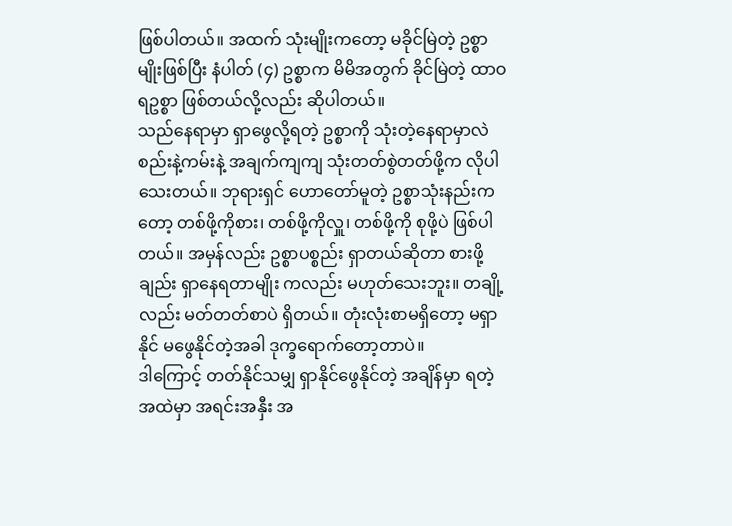ဖြစ်ပါတယ်။ အထက် သုံးမျိုးကတော့ မခိုင်မြဲတဲ့ ဥစ္စာမျိုးဖြစ်ပြီး နံပါတ် (၄) ဥစ္စာက မိမိအတွက် ခိုင်မြဲတဲ့ ထာဝရဥစ္စာ ဖြစ်တယ်လို့လည်း ဆိုပါတယ်။
သည်နေရာမှာ ရှာဖွေလို့ရတဲ့ ဥစ္စာကို သုံးတဲ့နေရာမှာလဲ စည်းနဲ့ကမ်းနဲ့ အချက်ကျကျ သုံးတတ်စွဲတတ်ဖို့က လိုပါသေးတယ်။ ဘုရားရှင် ဟောတော်မူတဲ့ ဥစ္စာသုံးနည်းကတော့ တစ်ဖို့ကိုစား၊ တစ်ဖို့ကိုလှူ၊ တစ်ဖို့ကို စုဖို့ပဲ ဖြစ်ပါတယ်။ အမှန်လည်း ဥစ္စာပစ္စည်း ရှာတယ်ဆိုတာ စားဖို့ချည်း ရှာနေရတာမျိုး ကလည်း မဟုတ်သေးဘူး။ တချို့လည်း မတ်တတ်စာပဲ ရှိတယ်။ တုံးလုံးစာမရှိတော့ မရှာနိုင် မဖွေနိုင်တဲ့အခါ ဒုက္ခရောက်တော့တာပဲ။
ဒါကြောင့် တတ်နိုင်သမျှ ရှာနိုင်ဖွေနိုင်တဲ့ အချိန်မှာ ရတဲ့အထဲမှာ အရင်းအနှီး အ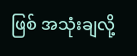ဖြစ် အသုံးချလို့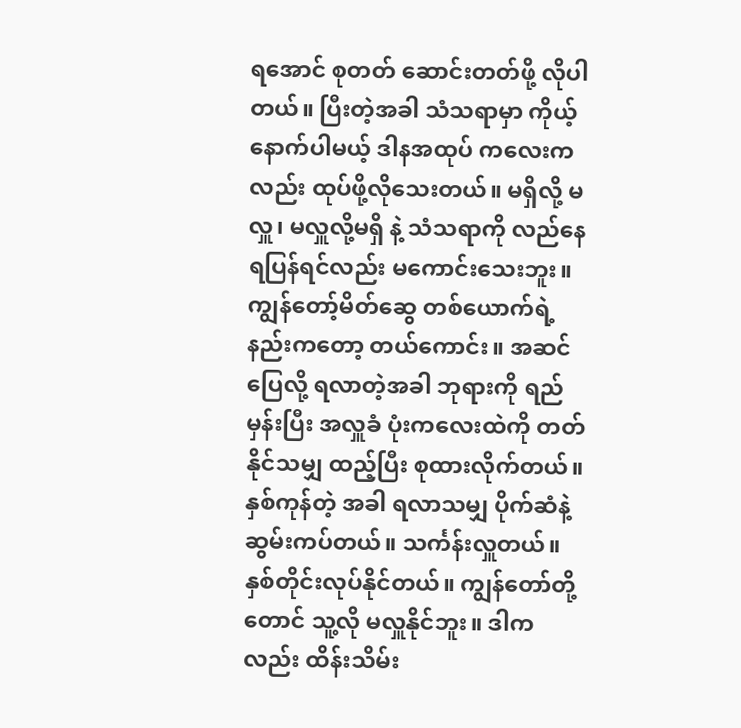ရအောင် စုတတ် ဆောင်းတတ်ဖို့ လိုပါတယ်။ ပြီးတဲ့အခါ သံသရာမှာ ကိုယ့်နောက်ပါမယ့် ဒါနအထုပ် ကလေးကလည်း ထုပ်ဖို့လိုသေးတယ်။ မရှိလို့ မလှူ၊ မလှူလို့မရှိ နဲ့ သံသရာကို လည်နေရပြန်ရင်လည်း မကောင်းသေးဘူး။ ကျွန်တော့်မိတ်ဆွေ တစ်ယောက်ရဲ့ နည်းကတော့ တယ်ကောင်း။ အဆင်ပြေလို့ ရလာတဲ့အခါ ဘုရားကို ရည်မှန်းပြီး အလှူခံ ပုံးကလေးထဲကို တတ်နိုင်သမျှ ထည့်ပြီး စုထားလိုက်တယ်။ နှစ်ကုန်တဲ့ အခါ ရလာသမျှ ပိုက်ဆံနဲ့ ဆွမ်းကပ်တယ်။ သင်္ကန်းလှူတယ်။ နှစ်တိုင်းလုပ်နိုင်တယ်။ ကျွန်တော်တို့တောင် သူ့လို မလှူနိုင်ဘူး။ ဒါကလည်း ထိန်းသိမ်း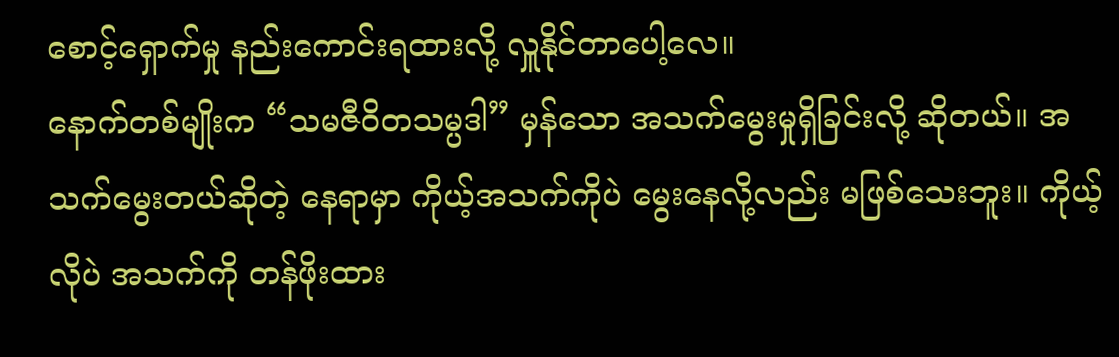စောင့်ရှောက်မှု နည်းကောင်းရထားလို့ လှူနိုင်တာပေါ့လေ။
နောက်တစ်မျိုးက “သမဇီဝိတသမ္ပဒါ” မှန်သော အသက်မွေးမှုရှိခြင်းလို့ ဆိုတယ်။ အသက်မွေးတယ်ဆိုတဲ့ နေရာမှာ ကိုယ့်အသက်ကိုပဲ မွေးနေလို့လည်း မဖြစ်သေးဘူး။ ကိုယ့်လိုပဲ အသက်ကို တန်ဖိုးထား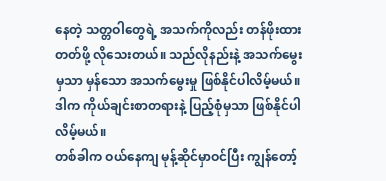နေတဲ့ သတ္တဝါတွေရဲ့ အသက်ကိုလည်း တန်ဖိုးထားတတ်ဖို့ လိုသေးတယ်။ သည်လိုနည်းနဲ့ အသက်မွေးမှသာ မှန်သော အသက်မွေးမှု ဖြစ်နိုင်ပါလိမ့်မယ်။ ဒါက ကိုယ်ချင်းစာတရားနဲ့ ပြည့်စုံမှသာ ဖြစ်နိုင်ပါလိမ့်မယ်။
တစ်ခါက ဝယ်နေကျ မုန့်ဆိုင်မှာဝင်ပြီး ကျွန်တော့်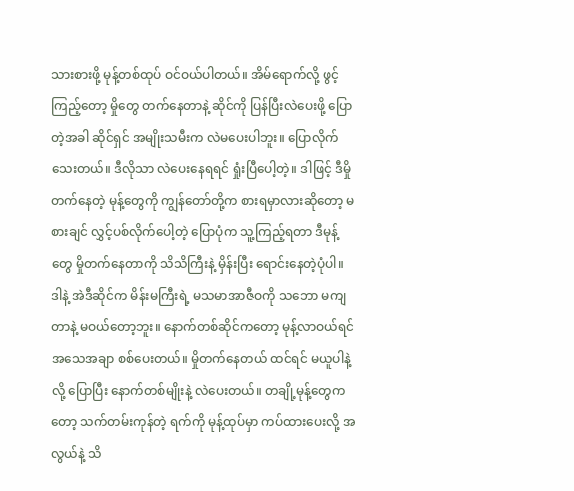သားစားဖို့ မုန့်တစ်ထုပ် ဝင်ဝယ်ပါတယ်။ အိမ်ရောက်လို့ ဖွင့်ကြည့်တော့ မှိုတွေ တက်နေတာနဲ့ ဆိုင်ကို ပြန်ပြီးလဲပေးဖို့ ပြောတဲ့အခါ ဆိုင်ရှင် အမျိုးသမီးက လဲမပေးပါဘူး။ ပြောလိုက်သေးတယ်။ ဒီလိုသာ လဲပေးနေရရင် ရှုံးပြီပေါ့တဲ့။ ဒါဖြင့် ဒီမှိုတက်နေတဲ့ မုန့်တွေကို ကျွန်တော်တို့က စားရမှာလားဆိုတော့ မစားချင် လွှင့်ပစ်လိုက်ပေါ့တဲ့ ပြောပုံက သူ့ကြည့်ရတာ ဒီမုန့်တွေ မှိုတက်နေတာကို သိသိကြီးနဲ့ မှိန်းပြီး ရောင်းနေတဲ့ပုံပါ။ ဒါနဲ့ အဲဒီဆိုင်က မိန်းမကြီးရဲ့ မသမာအာဇီဝကို သဘော မကျတာနဲ့ မဝယ်တော့ဘူး။ နောက်တစ်ဆိုင်ကတော့ မုန့်လာဝယ်ရင် အသေအချာ စစ်ပေးတယ်။ မှိုတက်နေတယ် ထင်ရင် မယူပါနဲ့လို့ ပြောပြီး နောက်တစ်မျိုးနဲ့ လဲပေးတယ်။ တချို့မုန့်တွေကတော့ သက်တမ်းကုန်တဲ့ ရက်ကို မုန့်ထုပ်မှာ ကပ်ထားပေးလို့ အလွယ်နဲ့ သိ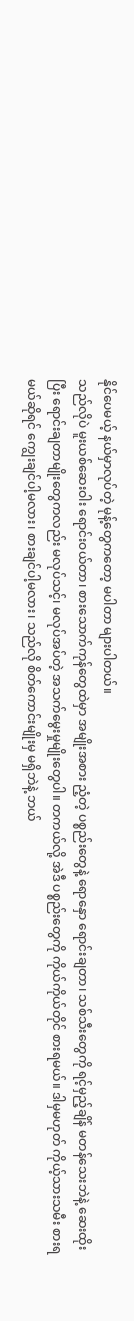နိုင်ပေမယ့် နယ်မှာလုပ်တဲ့ မုန့်တွေကတော့ မပါတာ များပါတယ်။
သည်လိုပဲ မူးယစ်ဆေးဝါး ရောင်းဝယ်တာ၊ စားသောက်ကုန်တွေထဲမှာ အမျိုးအစား ညံ့တဲ့ ပစ္စည်းတွေနဲ့ ရောနှော ရောင်းချတာ၊ သစ်သီးတွေကို ရင့်မှည့်ချိန် မတန်သေးဘဲနဲ့ ဆေးထိုးပြီး ရောင်းချတာမျိုးတွေကလည်း မလုပ်သင့်၊ မလုပ်အပ်တဲ့ အသက်မွေးမှုမျိုးတွေပါ။ တကယ်လို့ အဲဒီ ပစ္စည်းတွေကို ကိုယ်ကိုယ်တိုင် စားရမယ်။ ဒါမှမဟုတ် ကိုယ့်သားသမီး စားရမယ်ဆိုရင် ကျွေးချင်ပါ့မလား၊ စားချင်ပါ့မလား၊ သည်လို စိတ်ကောင်းမျိုးမှ မရှိဘဲနဲ့ ဘယ်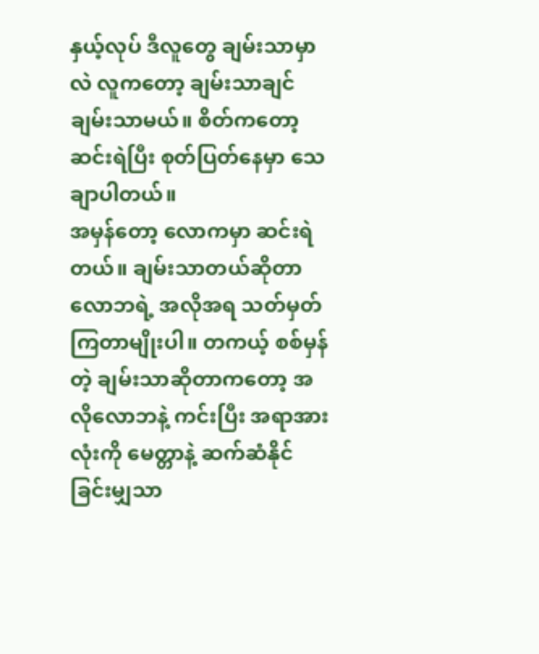နှယ့်လုပ် ဒီလူတွေ ချမ်းသာမှာလဲ လူကတော့ ချမ်းသာချင် ချမ်းသာမယ်။ စိတ်ကတော့ ဆင်းရဲပြီး စုတ်ပြတ်နေမှာ သေချာပါတယ်။
အမှန်တော့ လောကမှာ ဆင်းရဲတယ်။ ချမ်းသာတယ်ဆိုတာ လောဘရဲ့ အလိုအရ သတ်မှတ်ကြတာမျိုးပါ။ တကယ့် စစ်မှန်တဲ့ ချမ်းသာဆိုတာကတော့ အလိုလောဘနဲ့ ကင်းပြီး အရာအားလုံးကို မေတ္တာနဲ့ ဆက်ဆံနိုင်ခြင်းမျှသာ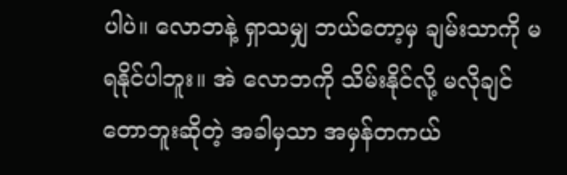ပါပဲ။ လောဘနဲ့ ရှာသမျှ ဘယ်တော့မှ ချမ်းသာကို မရနိုင်ပါဘူး။ အဲ လောဘကို သိမ်းနိုင်လို့ မလိုချင်တောဘူးဆိုတဲ့ အခါမှသာ အမှန်တကယ်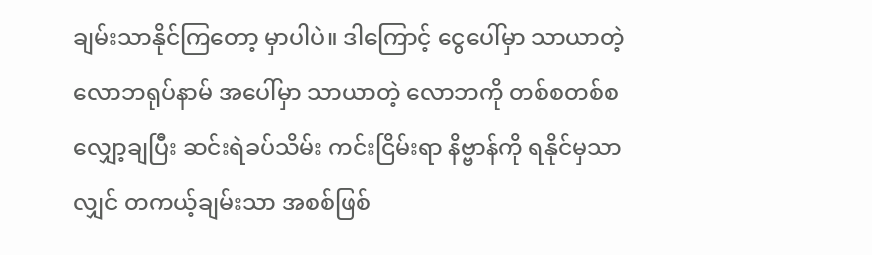ချမ်းသာနိုင်ကြတော့ မှာပါပဲ။ ဒါကြောင့် ငွေပေါ်မှာ သာယာတဲ့ လောဘရုပ်နာမ် အပေါ်မှာ သာယာတဲ့ လောဘကို တစ်စတစ်စ လျှော့ချပြီး ဆင်းရဲခပ်သိမ်း ကင်းငြိမ်းရာ နိဗ္ဗာန်ကို ရနိုင်မှသာလျှင် တကယ့်ချမ်းသာ အစစ်ဖြစ်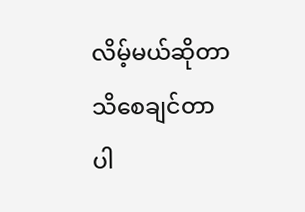လိမ့်မယ်ဆိုတာ သိစေချင်တာပါ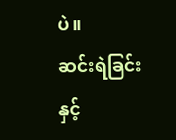ပဲ။
ဆင်းရဲခြင်းနှင့်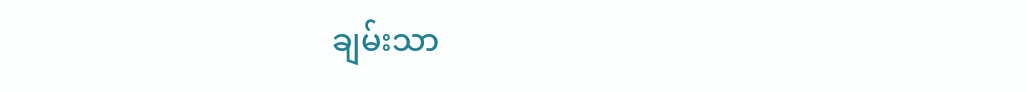ချမ်းသာ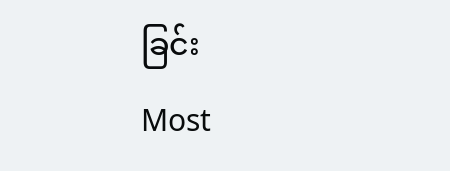ခြင်း
Most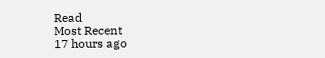Read
Most Recent
17 hours ago